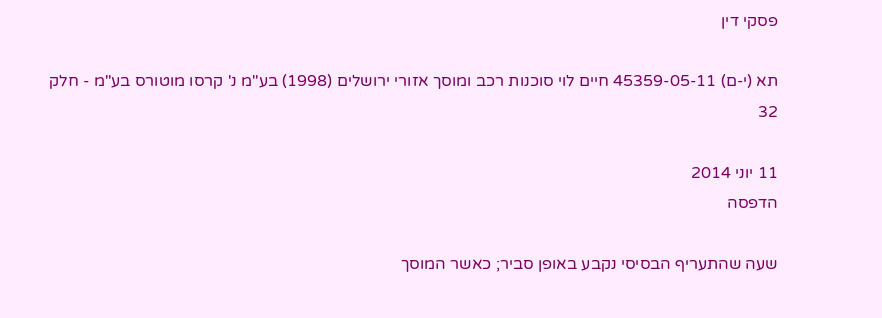פסקי דין

תא (י-ם) 45359-05-11 חיים לוי סוכנות רכב ומוסך אזורי ירושלים (1998) בע"מ נ' קרסו מוטורס בע"מ - חלק 32

11 יוני 2014
הדפסה

שעה שהתעריף הבסיסי נקבע באופן סביר; כאשר המוסך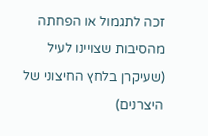זכה לתגמול או הפחתה מהסיבות שצויינו לעיל (שעיקרן בלחץ החיצוני של היצרנים)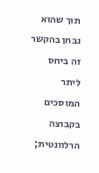תוך שהוא נבחן בהקשר זה ביחס ליתר המוסכים בקבוצה הרלוונטית;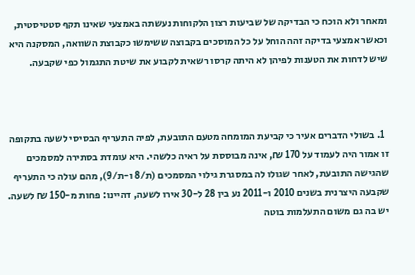ומאחר ולא הוכח כי הבדיקה של שביעות רצון הלקוחות נעשתה באמצעי שאינו תקף סטטיסטית, וכאשר אמצעי בדיקה זהה הוחל על כל המוסכים בקבוצה ששימשו כקבוצת השוואה, המסקנה היא שיש לדחות את הטענות לפיהן לא היתה קרסו רשאית לקבוע את שיטת התגמול כפי שקבעה.



  1. בשולי הדברים אעיר כי קביעת המומחה מטעם התובעת, לפיה התעריף הבסיסי לשעה בתקופה זו אמור היה לעמוד על 170 ₪, אינה מבוססת על ראיה כלשהי. היא עומדת בסתירה למסמכים שהגישה התובעת, לאחר שגולו לה במסגרת גילוי המסמכים (ת/8 ו-ת/9), מהם עולה כי התעריף שקבעה היצרנית בשנים 2010 ו-2011 נע בין 28 ל-30 אירו לשעה, דהיינו: פחות מ-150 ₪ לשעה. יש בה גם משום התעלמות בוטה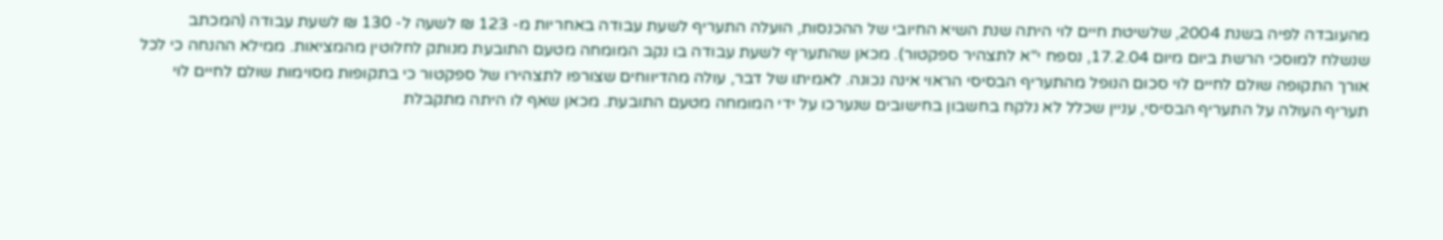מהעובדה לפיה בשנת 2004, שלשיטת חיים לוי היתה שנת השיא החיובי של ההכנסות, הועלה התעריף לשעת עבודה באחריות מ- 123 ₪ לשעה ל- 130 ₪ לשעת עבודה (המכתב שנשלח למוסכי הרשת ביום מיום 17.2.04, נספח י"א לתצהיר ספקטור). מכאן שהתעריף לשעת עבודה בו נקב המומחה מטעם התובעת מנותק לחלוטין מהמציאות. ממילא ההנחה כי לכל אורך התקופה שולם לחיים לוי סכום הנופל מהתעריף הבסיסי הראוי אינה נכונה. לאמיתו של דבר, עולה מהדיווחים שצורפו לתצהירו של ספקטור כי בתקופות מסוימות שולם לחיים לוי תעריף העולה על התעריף הבסיסי, עניין שכלל לא נלקח בחשבון בחישובים שנערכו על ידי המומחה מטעם התובעת. מכאן שאף לו היתה מתקבלת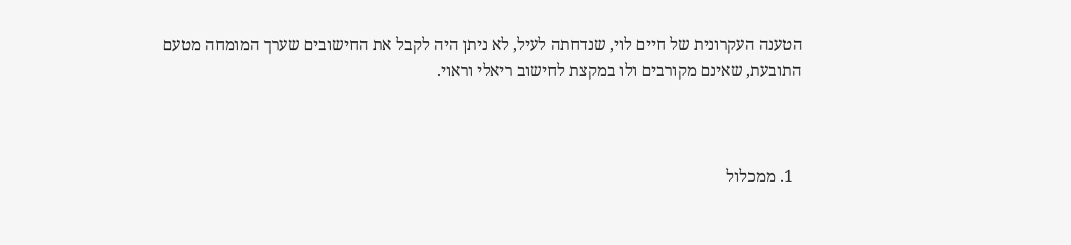הטענה העקרונית של חיים לוי, שנדחתה לעיל, לא ניתן היה לקבל את החישובים שערך המומחה מטעם התובעת, שאינם מקורבים ולו במקצת לחישוב ריאלי וראוי.



  1. ממכלול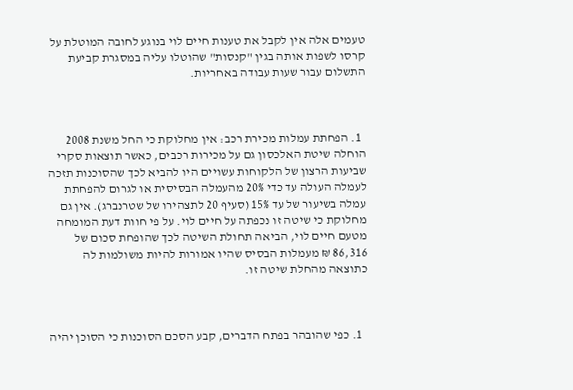טעמים אלה אין לקבל את טענות חיים לוי בנוגע לחובה המוטלת על קרסו לשפות אותה בגין "קנסות" שהוטלו עליה במסגרת קביעת התשלום עבור שעות עבודה באחריות.



  1. הפחתת עמלות מכירת רכב: אין מחלוקת כי החל משנת 2008 הוחלה שיטת האלכסון גם על מכירות רכבים, כאשר תוצאות סקרי שביעות הרצון של הלקוחות עשויים היו להביא לכך שהסוכנות תזכה לעמלה העולה עד כדי 20% מהעמלה הבסיסית או לגרום להפחתת עמלה בשיעור של עד 15% (סעיף 20 לתצהירו של שטרנברג). אין גם מחלוקת כי שיטה זו נכפתה על חיים לוי. על פי חוות דעת המומחה מטעם חיים לוי, הביאה תחולת השיטה לכך שהופחת סכום של 86,316 ₪ מעמלות הבסיס שהיו אמורות להיות משולמות לה כתוצאה מהחלת שיטה זו.



  1. כפי שהובהר בפתח הדברים, קבע הסכם הסוכנות כי הסוכן יהיה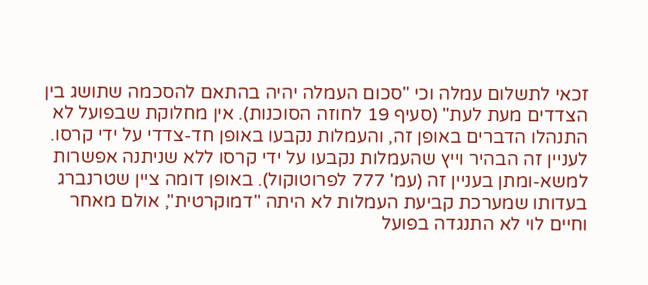זכאי לתשלום עמלה וכי "סכום העמלה יהיה בהתאם להסכמה שתושג בין הצדדים מעת לעת" (סעיף 19 לחוזה הסוכנות). אין מחלוקת שבפועל לא התנהלו הדברים באופן זה, והעמלות נקבעו באופן חד-צדדי על ידי קרסו. לעניין זה הבהיר וייץ שהעמלות נקבעו על ידי קרסו ללא שניתנה אפשרות למשא-ומתן בעניין זה (עמ' 777 לפרוטוקול). באופן דומה ציין שטרנברג בעדותו שמערכת קביעת העמלות לא היתה "דמוקרטית", אולם מאחר וחיים לוי לא התנגדה בפועל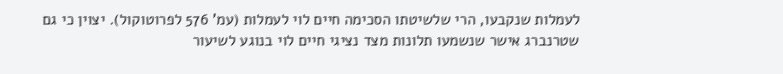לעמלות שנקבעו, הרי שלשיטתו הסכימה חיים לוי לעמלות (עמ' 576 לפרוטוקול). יצוין כי גם שטרנברג אישר שנשמעו תלונות מצד נציגי חיים לוי בנוגע לשיעור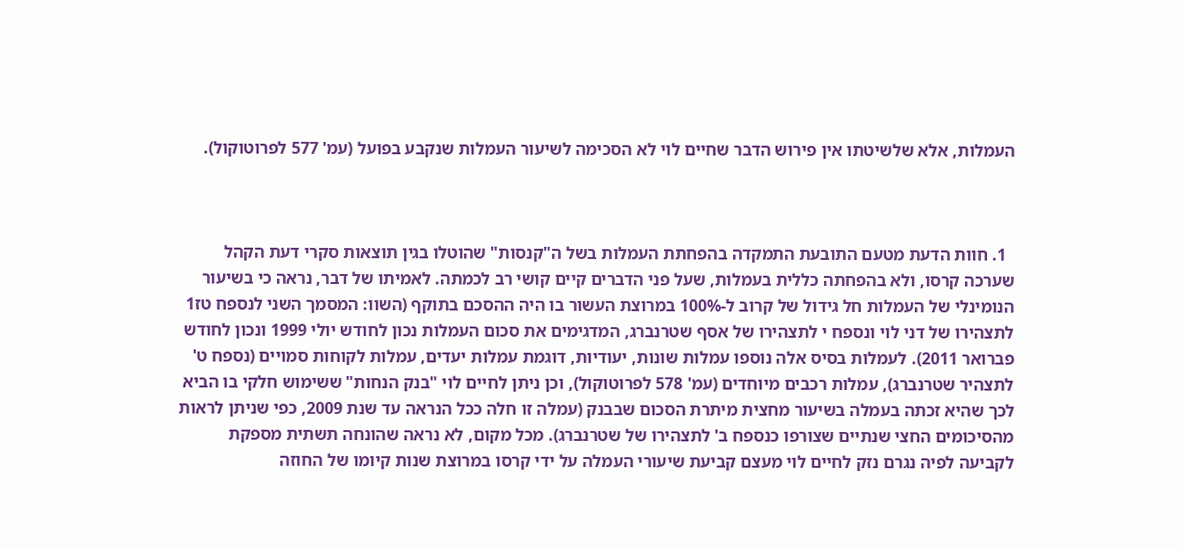העמלות, אלא שלשיטתו אין פירוש הדבר שחיים לוי לא הסכימה לשיעור העמלות שנקבע בפועל (עמ' 577 לפרוטוקול).



  1. חוות הדעת מטעם התובעת התמקדה בהפחתת העמלות בשל ה"קנסות" שהוטלו בגין תוצאות סקרי דעת הקהל שערכה קרסו, ולא בהפחתה כללית בעמלות, שעל פני הדברים קיים קושי רב לכמתה. לאמיתו של דבר, נראה כי בשיעור הנומינלי של העמלות חל גידול של קרוב ל-100% במרוצת העשור בו היה ההסכם בתוקף (השוו: המסמך השני לנספח טז1 לתצהירו של דני לוי ונספח י לתצהירו של אסף שטרנברג, המדגימים את סכום העמלות נכון לחודש יולי 1999 ונכון לחודש פברואר 2011). לעמלות בסיס אלה נוספו עמלות שונות, יעודיות, דוגמת עמלות יעדים, עמלות לקוחות סמויים (נספח ט' לתצהיר שטרנברג), עמלות רכבים מיוחדים (עמ' 578 לפרוטוקול), וכן ניתן לחיים לוי "בנק הנחות" ששימוש חלקי בו הביא לכך שהיא זכתה בעמלה בשיעור מחצית מיתרת הסכום שבבנק (עמלה זו חלה ככל הנראה עד שנת 2009, כפי שניתן לראות מהסיכומים החצי שנתיים שצורפו כנספח ב' לתצהירו של שטרנברג). מכל מקום, לא נראה שהונחה תשתית מספקת לקביעה לפיה נגרם נזק לחיים לוי מעצם קביעת שיעורי העמלה על ידי קרסו במרוצת שנות קיומו של החוזה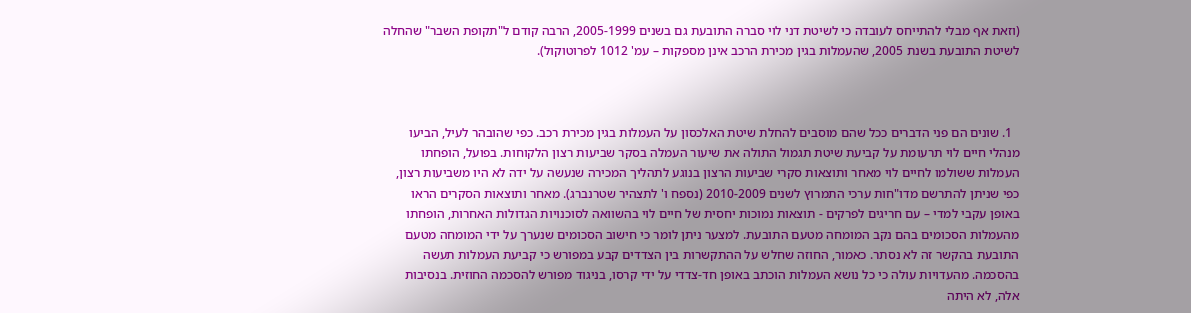(וזאת אף מבלי להתייחס לעובדה כי לשיטת דני לוי סברה התובעת גם בשנים 2005-1999, הרבה קודם ל"תקופת השבר" שהחלה לשיטת התובעת בשנת 2005, שהעמלות בגין מכירת הרכב אינן מספקות – עמ' 1012 לפרוטוקול).



  1. שונים הם פני הדברים ככל שהם מוסבים להחלת שיטת האלכסון על העמלות בגין מכירת רכב. כפי שהובהר לעיל, הביעו מנהלי חיים לוי תרעומת על קביעת שיטת תגמול התולה את שיעור העמלה בסקר שביעות רצון הלקוחות. בפועל, הופחתו העמלות ששולמו לחיים לוי מאחר ותוצאות סקרי שביעות הרצון בנוגע לתהליך המכירה שנעשה על ידה לא היו משביעות רצון, כפי שניתן להתרשם מדו"חות ערכי התמרוץ לשנים 2010-2009 (נספח ו' לתצהיר שטרנברג). מאחר ותוצאות הסקרים הראו באופן עקבי למדי – עם חריגים לפרקים - תוצאות נמוכות יחסית של חיים לוי בהשוואה לסוכנויות הגדולות האחרות, הופחתו מהעמלות הסכומים בהם נקב המומחה מטעם התובעת. למצער ניתן לומר כי חישוב הסכומים שנערך על ידי המומחה מטעם התובעת בהקשר זה לא נסתר. כאמור, החוזה שחלש על ההתקשרות בין הצדדים קבע במפורש כי קביעת העמלות תעשה בהסכמה. מהעדויות עולה כי כל נושא העמלות הוכתב באופן חד-צדדי על ידי קרסו, בניגוד מפורש להסכמה החוזית. בנסיבות אלה, לא היתה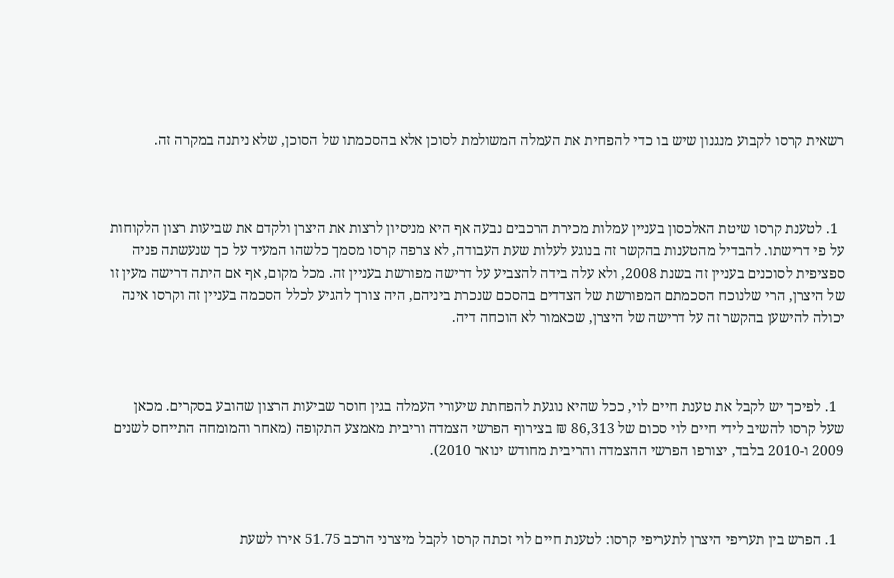רשאית קרסו לקבוע מנגנון שיש בו כדי להפחית את העמלה המשולמת לסוכן אלא בהסכמתו של הסוכן, שלא ניתנה במקרה זה.



  1. לטענת קרסו שיטת האלכסון בעניין עמלות מכירת הרכבים נבעה אף היא מניסיון לרצות את היצרן ולקדם את שביעות רצון הלקוחות על פי דרישתו. להבדיל מהטענות בהקשר זה בנוגע לעלות שעת העבודה, לא צרפה קרסו מסמך כלשהו המעיד על כך שנעשתה פניה ספציפית לסוכנים בעניין זה בשנת 2008, ולא עלה בידה להצביע על דרישה מפורשת בעניין זה. מכל מקום, אף אם היתה דרישה מעין זו של היצרן, הרי שלנוכח הסכמתם המפורשת של הצדדים בהסכם שנכרת ביניהם, היה צורך להגיע לכלל הסכמה בעניין זה וקרסו אינה יכולה להישען בהקשר זה על דרישה של היצרן, שכאמור לא הוכחה דיה.



  1. לפיכך יש לקבל את טענת חיים לוי, ככל שהיא נוגעת להפחתת שיעורי העמלה בגין חוסר שביעות הרצון שהובע בסקרים. מכאן שעל קרסו להשיב לידי חיים לוי סכום של 86,313 ₪ בצירוף הפרשי הצמדה וריבית מאמצע התקופה (מאחר והמומחה התייחס לשנים 2009 ו-2010 בלבד, יצורפו הפרשי ההצמדה והריבית מחודש ינואר 2010).



  1. הפרש בין תעריפי היצרן לתעריפי קרסו: לטענת חיים לוי זכתה קרסו לקבל מיצרני הרכב 51.75 אירו לשעת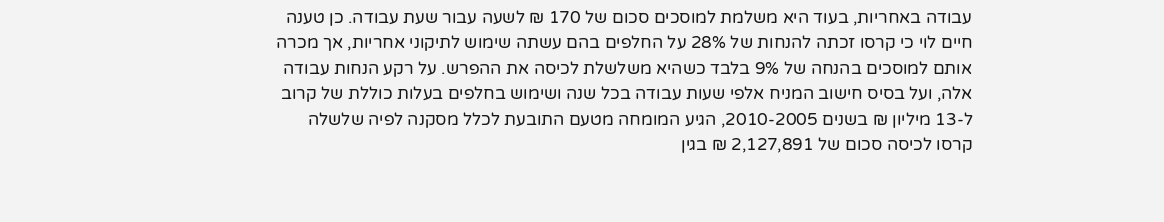עבודה באחריות, בעוד היא משלמת למוסכים סכום של 170 ₪ לשעה עבור שעת עבודה. כן טענה חיים לוי כי קרסו זכתה להנחות של 28% על החלפים בהם עשתה שימוש לתיקוני אחריות, אך מכרה אותם למוסכים בהנחה של 9% בלבד כשהיא משלשלת לכיסה את ההפרש. על רקע הנחות עבודה אלה, ועל בסיס חישוב המניח אלפי שעות עבודה בכל שנה ושימוש בחלפים בעלות כוללת של קרוב ל-13 מיליון ₪ בשנים 2010-2005, הגיע המומחה מטעם התובעת לכלל מסקנה לפיה שלשלה קרסו לכיסה סכום של 2,127,891 ₪ בגין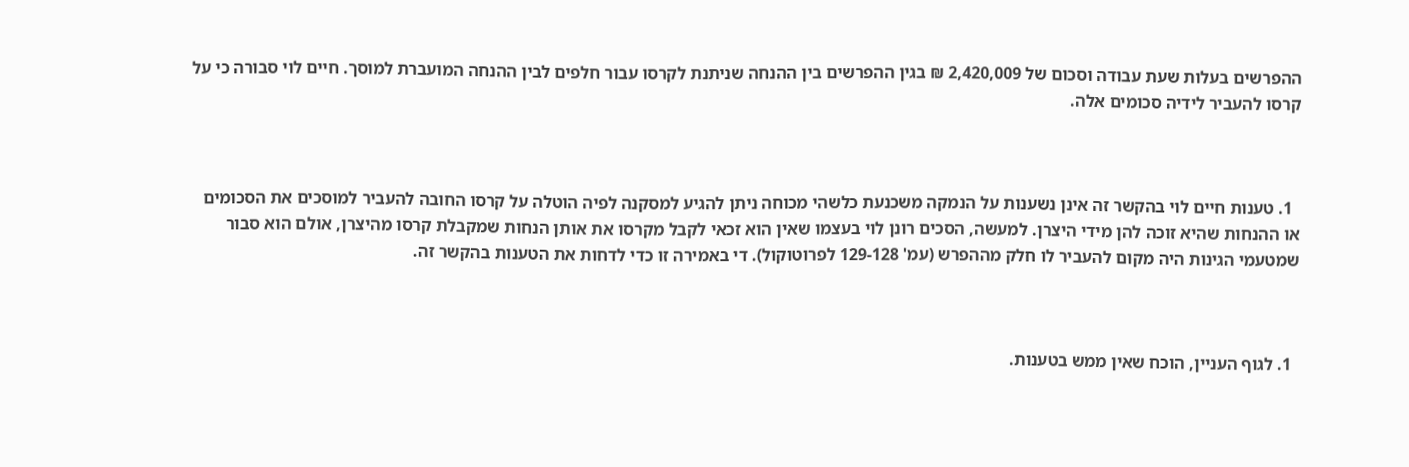ההפרשים בעלות שעת עבודה וסכום של 2,420,009 ₪ בגין ההפרשים בין ההנחה שניתנת לקרסו עבור חלפים לבין ההנחה המועברת למוסך. חיים לוי סבורה כי על קרסו להעביר לידיה סכומים אלה.



  1. טענות חיים לוי בהקשר זה אינן נשענות על הנמקה משכנעת כלשהי מכוחה ניתן להגיע למסקנה לפיה הוטלה על קרסו החובה להעביר למוסכים את הסכומים או ההנחות שהיא זוכה להן מידי היצרן. למעשה, הסכים רונן לוי בעצמו שאין הוא זכאי לקבל מקרסו את אותן הנחות שמקבלת קרסו מהיצרן, אולם הוא סבור שמטעמי הגינות היה מקום להעביר לו חלק מההפרש (עמ' 129-128 לפרוטוקול). די באמירה זו כדי לדחות את הטענות בהקשר זה.



  1. לגוף העניין, הוכח שאין ממש בטענות.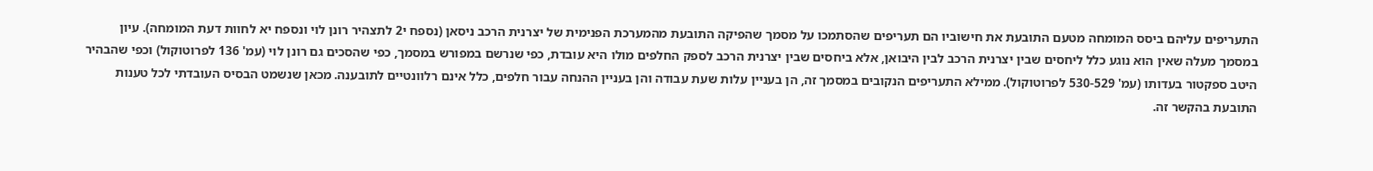התעריפים עליהם ביסס המומחה מטעם התובעת את חישוביו הם תעריפים שהסתמכו על מסמך שהפיקה התובעת מהמערכת הפנימית של יצרנית הרכב ניסאן (נספח י2 לתצהיר רונן לוי ונספח יא לחוות דעת המומחה). עיון במסמך מעלה שאין הוא נוגע כלל ליחסים שבין יצרנית הרכב לבין היבואן, אלא ביחסים שבין יצרנית הרכב לספק החלפים מולו היא עובדת, כפי שנרשם במפורש במסמך, כפי שהסכים גם רונן לוי (עמ' 136 לפרוטוקול) וכפי שהבהיר היטב ספקטור בעדותו (עמ' 530-529 לפרוטוקול). ממילא התעריפים הנקובים במסמך זה, הן בעניין עלות שעת עבודה והן בעניין ההנחה עבור חלפים, כלל אינם רלוונטיים לתובענה. מכאן שנשמט הבסיס העובדתי לכל טענות התובעת בהקשר זה.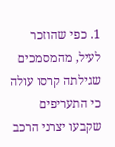1. כפי שהוזכר לעיל, מהמסמכים שגילתה קרסו עולה כי התעריפים שקבעו יצרני הרכב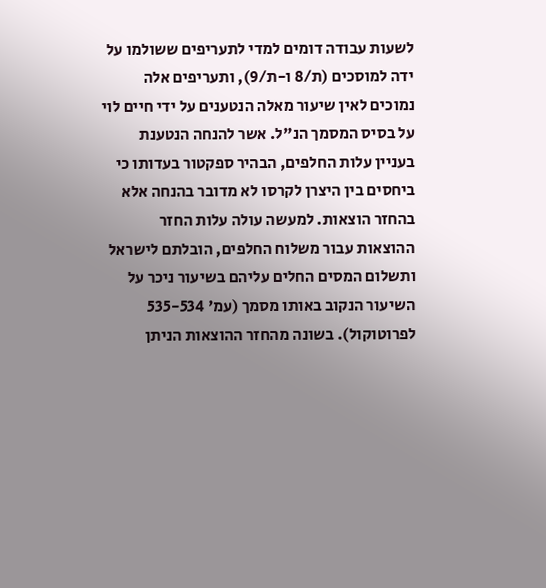לשעות עבודה דומים למדי לתעריפים ששולמו על ידה למוסכים (ת/8 ו-ת/9), ותעריפים אלה נמוכים לאין שיעור מאלה הנטענים על ידי חיים לוי על בסיס המסמך הנ"ל. אשר להנחה הנטענת בעניין עלות החלפים, הבהיר ספקטור בעדותו כי ביחסים בין היצרן לקרסו לא מדובר בהנחה אלא בהחזר הוצאות. למעשה עולה עלות החזר ההוצאות עבור משלוח החלפים, הובלתם לישראל ותשלום המסים החלים עליהם בשיעור ניכר על השיעור הנקוב באותו מסמך (עמ' 535-534 לפרוטוקול). בשונה מהחזר ההוצאות הניתן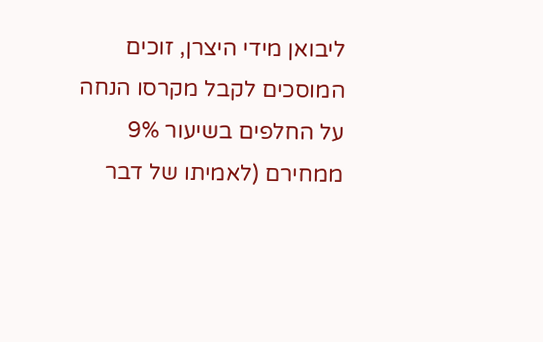ליבואן מידי היצרן, זוכים המוסכים לקבל מקרסו הנחה על החלפים בשיעור 9% ממחירם (לאמיתו של דבר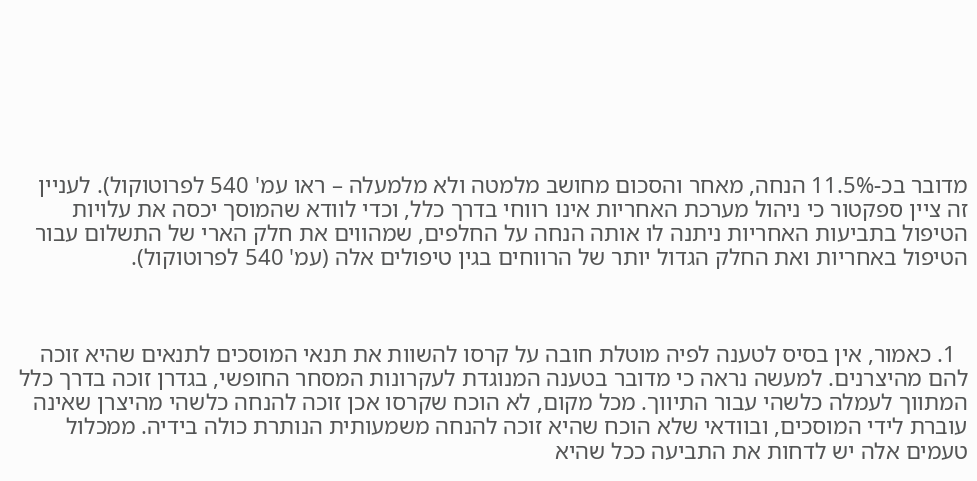מדובר בכ-11.5% הנחה, מאחר והסכום מחושב מלמטה ולא מלמעלה – ראו עמ' 540 לפרוטוקול). לעניין זה ציין ספקטור כי ניהול מערכת האחריות אינו רווחי בדרך כלל, וכדי לוודא שהמוסך יכסה את עלויות הטיפול בתביעות האחריות ניתנה לו אותה הנחה על החלפים, שמהווים את חלק הארי של התשלום עבור הטיפול באחריות ואת החלק הגדול יותר של הרווחים בגין טיפולים אלה (עמ' 540 לפרוטוקול).



  1. כאמור, אין בסיס לטענה לפיה מוטלת חובה על קרסו להשוות את תנאי המוסכים לתנאים שהיא זוכה להם מהיצרנים. למעשה נראה כי מדובר בטענה המנוגדת לעקרונות המסחר החופשי, בגדרן זוכה בדרך כלל המתווך לעמלה כלשהי עבור התיווך. מכל מקום, לא הוכח שקרסו אכן זוכה להנחה כלשהי מהיצרן שאינה עוברת לידי המוסכים, ובוודאי שלא הוכח שהיא זוכה להנחה משמעותית הנותרת כולה בידיה. ממכלול טעמים אלה יש לדחות את התביעה ככל שהיא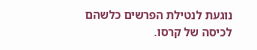נוגעת לנטילת הפרשים כלשהם לכיסה של קרסו.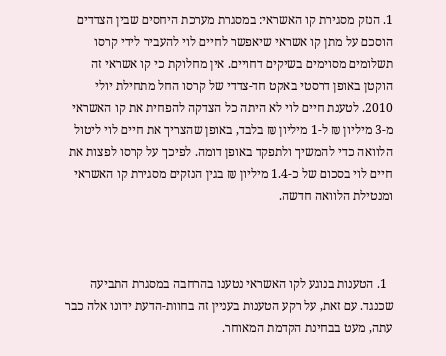1. הנזק מסגירת קו האשראי: במסגרת מערכת היחסים שבין הצדדים הוסכם על מתן קו אשראי שיאפשר לחיים לוי להעביר לידי קרסו תשלומים מסוימים בשיקים דחויים. אין מחלוקת כי קו אשראי זה הוקטן באופן דרסטי באקט חד-צדדי של קרסו החל מתחילת יולי 2010. לטענת חיים לוי לא היתה כל הצדקה להפחית את קו האשראי מ-3 מיליון ₪ ל-1 מיליון ₪ בלבד, באופן שהצריך את חיים לוי ליטול הלוואה כדי להמשיך ולתפקד באופן דומה. לפיכך על קרסו לפצות את חיים לוי בסכום של כ-1.4 מיליון ₪ בגין הנזקים מסגירת קו האשראי ומנטילת הלוואה חדשה.



  1. הטענות בנוגע לקו האשראי נטענו בהרחבה במסגרת התביעה שכנגד. עם זאת, על רקע הטענות בעניין זה בחוות-הדעת ידונו אלה כבר עתה, מעט בבחינת הקדמת המאוחר.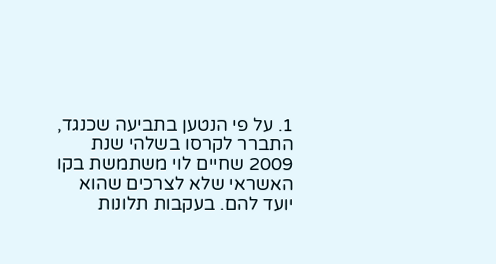1. על פי הנטען בתביעה שכנגד, התברר לקרסו בשלהי שנת 2009 שחיים לוי משתמשת בקו האשראי שלא לצרכים שהוא יועד להם. בעקבות תלונות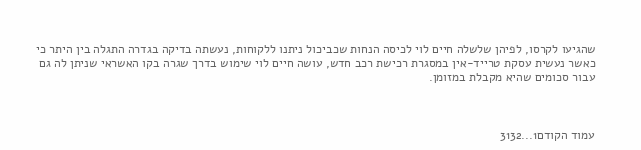שהגיעו לקרסו, לפיהן שלשלה חיים לוי לכיסה הנחות שכביכול ניתנו ללקוחות, נעשתה בדיקה בגדרה התגלה בין היתר כי כאשר נעשית עסקת טרייד-אין במסגרת רכישת רכב חדש, עושה חיים לוי שימוש בדרך שגרה בקו האשראי שניתן לה גם עבור סכומים שהיא מקבלת במזומן.



עמוד הקודם1...3132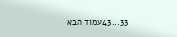33...43עמוד הבא